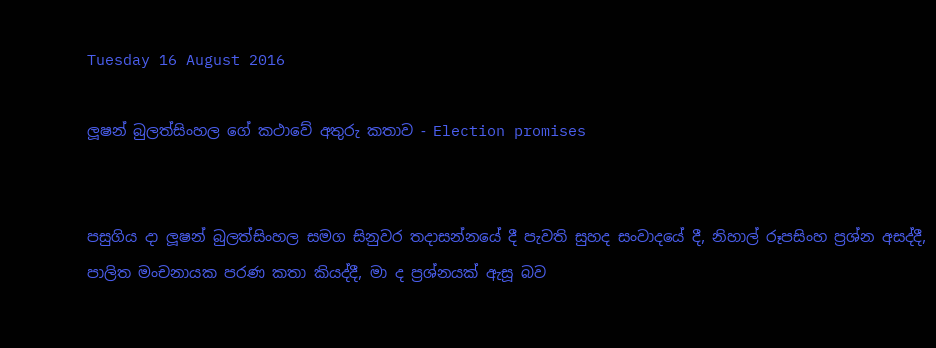Tuesday 16 August 2016

ලූෂන් බුලත්සිංහල ගේ කථාවේ අතුරු කතාව - Election promises


පසුගිය දා ලූෂන් බුලත්සිංහල සමග සිනුවර තදාසන්නයේ දී පැවති සුහද සංවාදයේ දී, නිහාල් රූපසිංහ ප්‍රශ්න අසද්දී, පාලිත මංචනායක පරණ කතා කියද්දී, මා ද ප්‍රශ්නයක් ඇසූ බව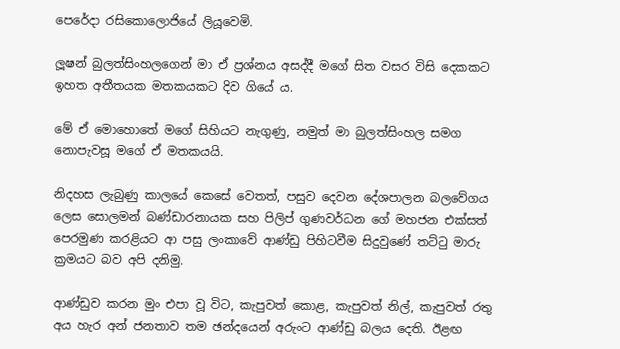පෙරේදා රසිකොලොජියේ ලියූවෙමි.

ලූෂන් බුලත්සිංහලගෙන් මා ඒ ප්‍රශ්නය අසද්දී මගේ සිත වසර විසි දෙකකට ඉහත අතීතයක මතකයකට දිව ගියේ ය.

මේ ඒ මොහොතේ මගේ සිහියට නැගුණු, නමුත් මා බුලත්සිංහල සමග නොපැවසූ මගේ ඒ මතකයයි.

නිදහස ලැබුණු කාලයේ කෙසේ වෙතත්, පසුව දෙවන දේශපාලන බලවේගය ලෙස සොලමන් බණ්ඩාරනායක සහ පිලිප් ගුණවර්ධන ගේ මහජන එක්සත් පෙරමුණ කරළියට ආ පසු ලංකාවේ ආණ්ඩු පිහිටවීම සිදුවුණේ තට්ටු මාරු ක්‍රමයට බව අපි දනිමු.

ආණ්ඩුව කරන මුං එපා වූ විට, කැපුවත් කොළ, කැපුවත් නිල්, කැපුවත් රතු අය හැර අන් ජනතාව තම ඡන්දයෙන් අරුංට ආණ්ඩු බලය දෙති. ඊළඟ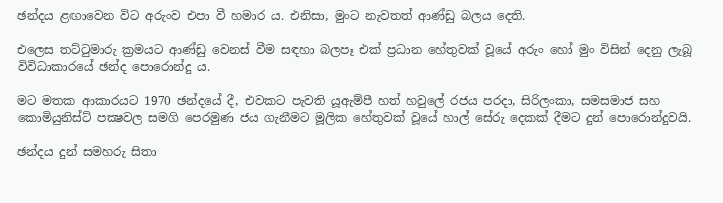ඡන්දය ළඟාවෙන විට අරුංව එපා වී හමාර ය. එනිසා, මුංට නැවතත් ආණ්ඩු බලය දෙති.

එලෙස තට්ටුමාරු ක්‍රමයට ආණ්ඩු වෙනස් වීම සඳහා බලපෑ එක් ප්‍රධාන හේතුවක් වූයේ අරුං හෝ මුං විසින් දෙනු ලැබූ විවිධාකාරයේ ඡන්ද පොරොන්දු ය.

මට මතක ආකාරයට 1970 ඡන්දයේ දී, එවකට පැවති යූඇම්පී හත් හවුලේ රජය පරදා, සිරිලංකා, සමසමාජ සහ කොමියුනිස්ට් පක්‍ෂවල සමගි පෙරමුණ ජය ගැනීමට මූලික හේතුවක් වූයේ හාල් සේරු දෙකක් දීමට දුන් පොරොන්දුවයි.

ඡන්දය දුන් සමහරු සිතා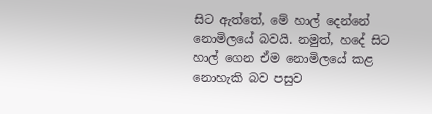සිට ඇත්තේ, මේ හාල් දෙන්නේ නොමිලයේ බවයි. නමුත්, හදේ සිට හාල් ගෙන ඒම නොමිලයේ කළ නොහැකි බව පසුව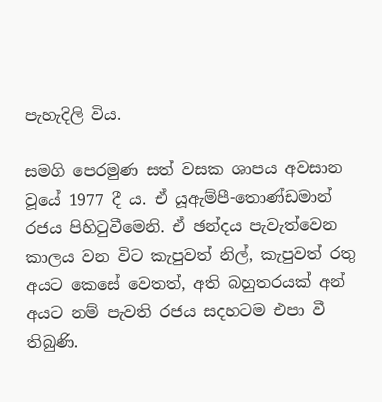පැහැදිලි විය.

සමගි පෙරමුණ සත් වසක ශාපය අවසාන වූයේ 1977 දී ය. ඒ යූඇම්පී-තොණ්ඩමාන් රජය පිහිටුවීමෙනි. ඒ ඡන්දය පැවැත්වෙන කාලය වන විට කැපුවත් නිල්, කැපුවත් රතු අයට කෙසේ වෙතත්, අති බහුතරයක් අන් අයට නම් පැවති රජය සදහටම එපා වී තිබුණි.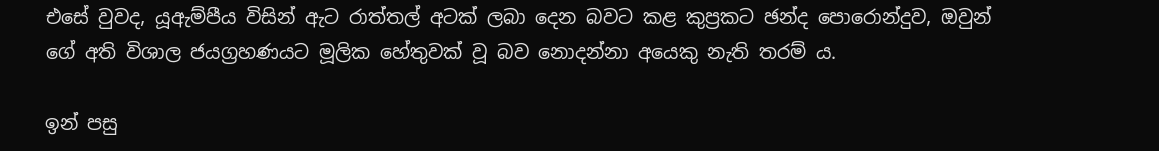එසේ වුවද, යූඇම්පීය විසින් ඇට රාත්තල් අටක් ලබා දෙන බවට කළ කුප්‍රකට ඡන්ද පොරොන්දුව, ඔවුන් ගේ අති විශාල ජයග්‍රහණයට මූලික හේතුවක් වූ බව නොදන්නා අයෙකු නැති තරම් ය.

ඉන් පසු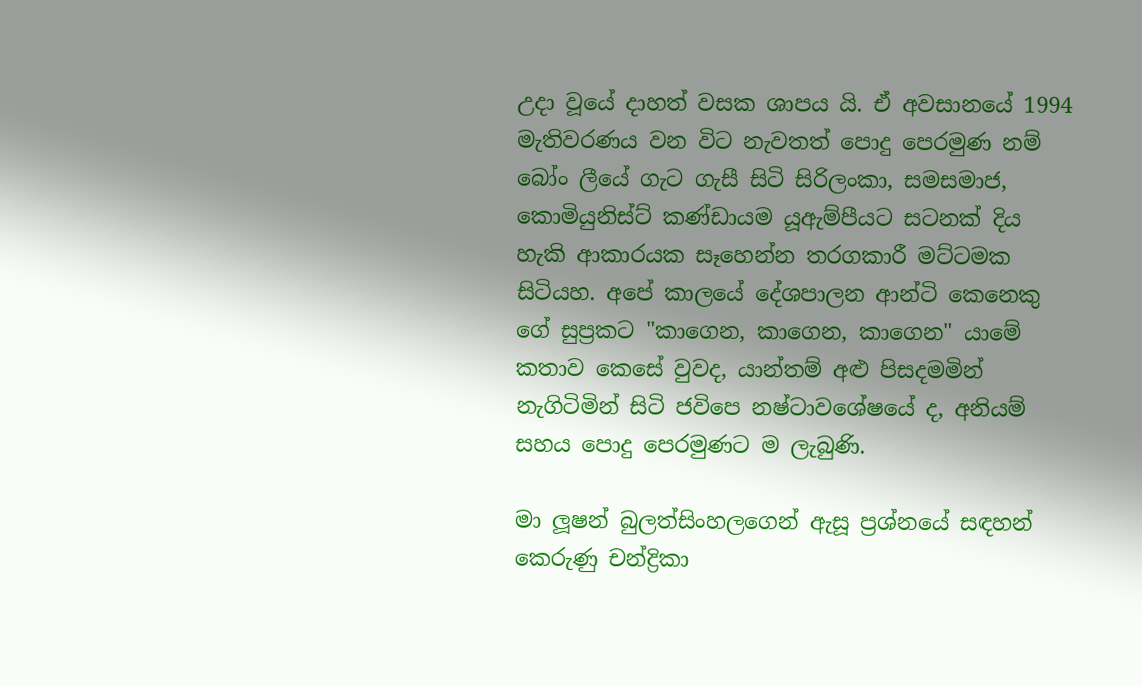උදා වූයේ දාහත් වසක ශාපය යි. ඒ අවසානයේ 1994 මැතිවරණය වන විට නැවතත් පොදු පෙරමුණ නම් බෝං ලීයේ ගැට ගැසී සිටි සිරිලංකා, සමසමාජ, කොමියුනිස්ට් කණ්ඩායම යූඇම්පීයට සටනක් දිය හැකි ආකාරයක සෑහෙන්න තරගකාරී මට්ටමක සිටියහ. අපේ කාලයේ දේශපාලන ආන්ටි කෙනෙකු ගේ සුප්‍රකට "කාගෙන, කාගෙන, කාගෙන" යාමේ කතාව කෙසේ වුවද, යාන්තම් අළු පිසදමමින් නැගිටිමින් සිටි ජවිපෙ නෂ්ටාවශේෂයේ ද, අනියම් සහය පොදු පෙරමුණට ම ලැබුණි.

මා ලූෂන් බුලත්සිංහලගෙන් ඇසූ ප්‍රශ්නයේ සඳහන් කෙරුණු චන්ද්‍රිකා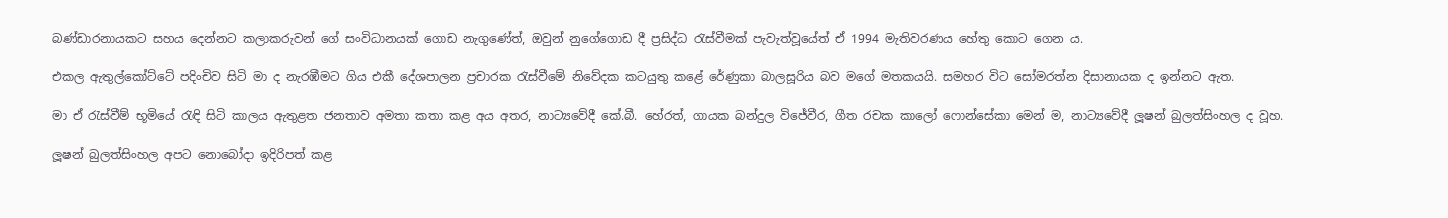බණ්ඩාරනායකට සහය දෙන්නට කලාකරුවන් ගේ සංවිධානයක් ගොඩ නැගුණේත්, ඔවුන් නුගේගොඩ දී ප්‍රසිද්ධ රැස්වීමක් පැවැත්වූයේත් ඒ 1994 මැතිවරණය හේතු කොට ගෙන ය.

එකල ඇතුල්කෝට්ටේ පදිංචිව සිටි මා ද නැරඹීමට ගිය එකී දේශපාලන ප්‍රචාරක රැස්වීමේ නිවේදක කටයුතු කළේ රේණුකා බාලසූරිය බව මගේ මතකයයි. සමහර විට සෝමරත්න දිසානායක ද ඉන්නට ඇත.

මා ඒ රැස්වීම් භූමියේ රැඳි සිටි කාලය ඇතුළත ජනතාව අමතා කතා කළ අය අතර, නාට්‍යවේදී කේ.බී. හේරත්, ගායක බන්දුල විජේවීර, ගීත රචක කාලෝ ෆොන්සේකා මෙන් ම, නාට්‍යවේදී ලූෂන් බුලත්සිංහල ද වූහ.

ලූෂන් බුලත්සිංහල අපට නොබෝදා ඉදිරිපත් කළ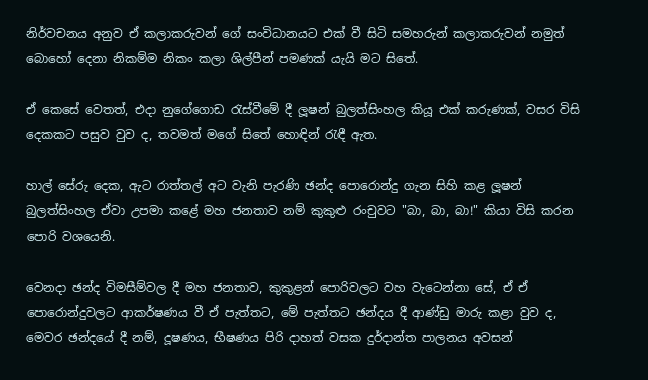නිර්වචනය අනුව ඒ කලාකරුවන් ගේ සංවිධානයට එක් වී සිටි සමහරුන් කලාකරුවන් නමුත් බොහෝ දෙනා නිකම්ම නිකං කලා ශිල්පීන් පමණක් යැයි මට සිතේ.

ඒ කෙසේ වෙතත්, එදා නුගේගොඩ රැස්වීමේ දී ලූෂන් බුලත්සිංහල කියූ එක් කරුණක්, වසර විසි දෙකකට පසුව වුව ද, තවමත් මගේ සිතේ හොඳින් රැඳී ඇත.

හාල් සේරු දෙක, ඇට රාත්තල් අට වැනි පැරණි ඡන්ද පොරොන්දු ගැන සිහි කළ ලූෂන් බුලත්සිංහල ඒවා උපමා කළේ මහ ජනතාව නම් කුකුළු රංචුවට "බා, බා, බා!" කියා විසි කරන පොරි වශයෙනි.

වෙනදා ඡන්ද විමසීම්වල දී මහ ජනතාව, කුකුළන් පොරිවලට වහ වැටෙන්නා සේ, ඒ ඒ පොරොන්දුවලට ආකර්ෂණය වී ඒ පැත්තට, මේ පැත්තට ඡන්දය දී ආණ්ඩු මාරු කළා වුව ද, මෙවර ඡන්දයේ දී නම්, දූෂණය, භීෂණය පිරි දාහත් වසක දුර්දාන්ත පාලනය අවසන්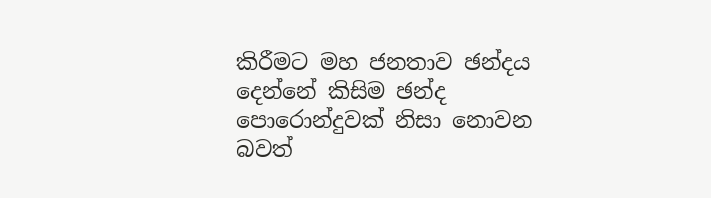කිරීමට මහ ජනතාව ඡන්දය දෙන්නේ කිසිම ඡන්ද පොරොන්දුවක් නිසා නොවන බවත්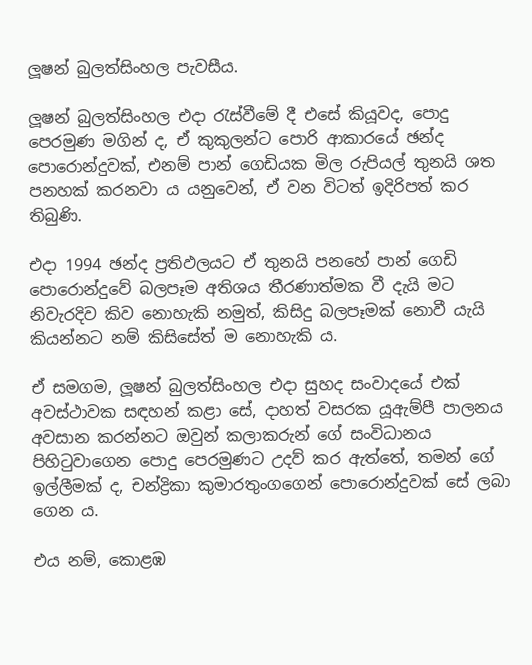ලූෂන් බුලත්සිංහල පැවසීය.

ලූෂන් බුලත්සිංහල එදා රැස්වීමේ දී එසේ කියූවද, පොදු පෙරමුණ මගින් ද, ඒ කුකුලන්ට පොරි ආකාරයේ ඡන්ද පොරොන්දුවක්, එනම් පාන් ගෙඩියක මිල රුපියල් තුනයි ශත පනහක් කරනවා ය යනුවෙන්, ඒ වන විටත් ඉදිරිපත් කර තිබුණි.

එදා 1994 ඡන්ද ප්‍රතිඵලයට ඒ තුනයි පනහේ පාන් ගෙඩි පොරොන්දුවේ බලපෑම අතිශය තීරණාත්මක වී දැයි මට නිවැරදිව කිව නොහැකි නමුත්, කිසිදු බලපෑමක් නොවී යැයි කියන්නට නම් කිසිසේත් ම නොහැකි ය.

ඒ සමගම, ලූෂන් බුලත්සිංහල එදා සුහද සංවාදයේ එක් අවස්ථාවක සඳහන් කළා සේ, දාහත් වසරක යූඇම්පී පාලනය අවසාන කරන්නට ඔවුන් කලාකරුන් ගේ සංවිධානය පිහිටුවාගෙන පොදු පෙරමුණට උදව් කර ඇත්තේ, තමන් ගේ ඉල්ලීමක් ද, චන්ද්‍රිකා කුමාරතුංගගෙන් පොරොන්දුවක් සේ ලබා ගෙන ය.

එය නම්, කොළඹ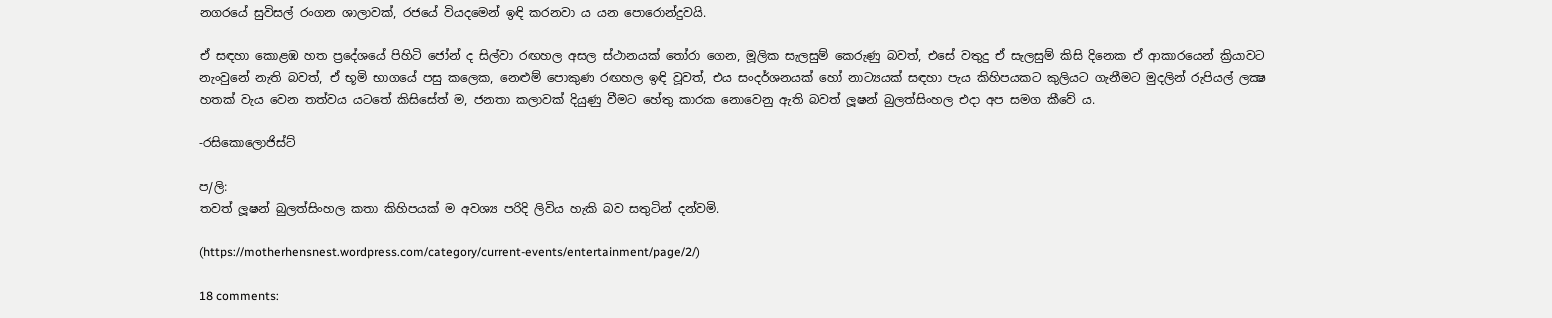නගරයේ සුවිසල් රංගන ශාලාවක්, රජයේ වියදමෙන් ඉඳි කරනවා ය යන පොරොන්දුවයි.

ඒ සඳහා කොළඹ හත ප්‍රදේශයේ පිහිටි ජෝන් ද සිල්වා රඟහල අසල ස්ථානයක් තෝරා ගෙන, මූලික සැලසුම් කෙරුණු බවත්, එසේ වතුදු ඒ සැලසුම් කිසි දිනෙක ඒ ආකාරයෙන් ක්‍රියාවට නැංවුනේ නැති බවත්, ඒ භූමි භාගයේ පසු කලෙක, නෙළුම් පොකුණ රඟහල ඉඳි වූවත්, එය සංදර්ශනයක් හෝ නාට්‍යයක් සඳහා පැය කිහිපයකට කුලියට ගැනීමට මුදලින් රුපියල් ලක්‍ෂ හතක් වැය වෙන තත්වය යටතේ කිසිසේත් ම, ජනතා කලාවක් දියුණු වීමට හේතු කාරක නොවෙනු ඇති බවත් ලූෂන් බුලත්සිංහල එදා අප සමග කීවේ ය.

-රසිකොලොජිස්ට්

ප/ලි:
තවත් ලූෂන් බුලත්සිංහල කතා කිහිපයක් ම අවශ්‍ය පරිදි ලිවිය හැකි බව සතුටින් දන්වමි.

(https://motherhensnest.wordpress.com/category/current-events/entertainment/page/2/)

18 comments: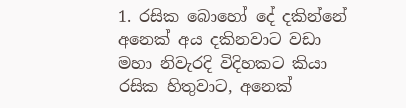1. රසික බොහෝ දේ දකින්නේ අනෙක් අය දකිනවාට වඩා මහා නිවැරදි විදිහකට කියා රසික හිතුවාට, අනෙක්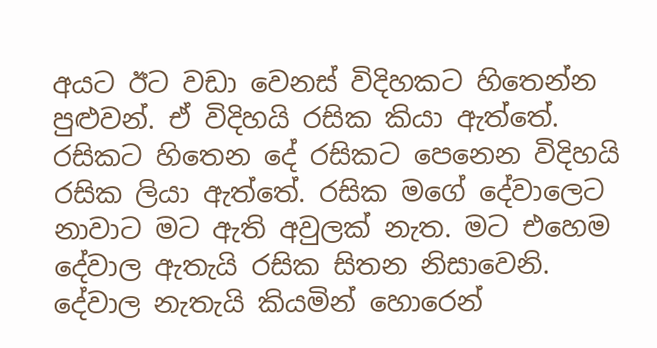අයට ඊට වඩා වෙනස් විදිහකට හිතෙන්න පුළුවන්. ඒ විදිහයි රසික කියා ඇත්තේ. රසිකට හිතෙන දේ රසිකට පෙනෙන විදිහයි රසික ලියා ඇත්තේ. රසික මගේ දේවාලෙට නාවාට මට ඇති අවුලක් නැත. මට එහෙම දේවාල ඇතැයි රසික සිතන නිසාවෙනි. දේවාල නැතැයි කියමින් හොරෙන්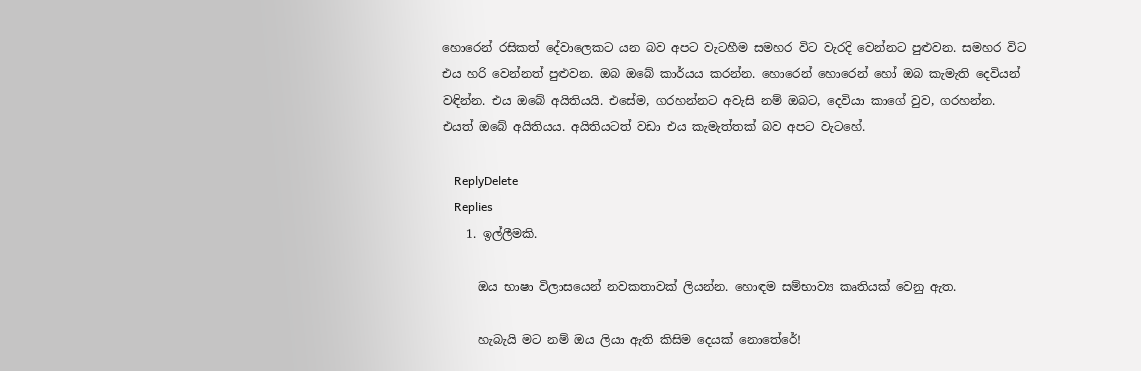හොරෙන් රසිකත් දේවාලෙකට යන බව අපට වැටහීම සමහර විට වැරදි වෙන්නට පුළුවන. සමහර විට එය හරි වෙන්නත් පුළුවන. ඔබ ඔබේ කාර්යය කරන්න. හොරෙන් හොරෙන් හෝ ඔබ කැමැති දෙවියන් වඳින්න. එය ඔබේ අයිතියයි. එසේම, ගරහන්නට අවැසි නම් ඔබට, දෙවියා කාගේ වුව, ගරහන්න. එයත් ඔබේ අයිතියය. අයිතියටත් වඩා එය කැමැත්තක් බව අපට වැටහේ.

    ReplyDelete
    Replies
    1. ඉල්ලීමකි.

      ඔය භාෂා විලාසයෙන් නවකතාවක් ලියන්න. හොඳම සම්භාව්‍ය කෘතියක් වෙනු ඇත.

      හැබැයි මට නම් ඔය ලියා ඇති කිසිම දෙයක් නොතේරේ!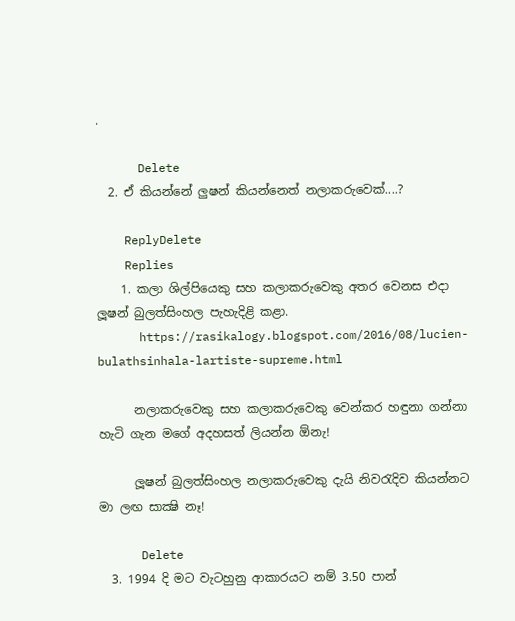.

      Delete
  2. ඒ කියන්නේ ලුෂන් කියන්නෙත් නලාකරුවෙක්....?

    ReplyDelete
    Replies
    1. කලා ශිල්පියෙකු සහ කලාකරුවෙකු අතර වෙනස එදා ලූෂන් බුලත්සිංහල පැහැදිළි කළා.
      https://rasikalogy.blogspot.com/2016/08/lucien-bulathsinhala-lartiste-supreme.html

      නලාකරුවෙකු සහ කලාකරුවෙකු වෙන්කර හඳුනා ගන්නා හැටි ගැන මගේ අදහසත් ලියන්න ඕනැ!

      ලූෂන් බුලත්සිංහල නලාකරුවෙකු දැයි නිවරැදිව කියන්නට මා ලඟ සාක්‍ෂි නෑ!

      Delete
  3. 1994 දි මට වැටහුනු ආකාරයට නම් 3.50 පාන්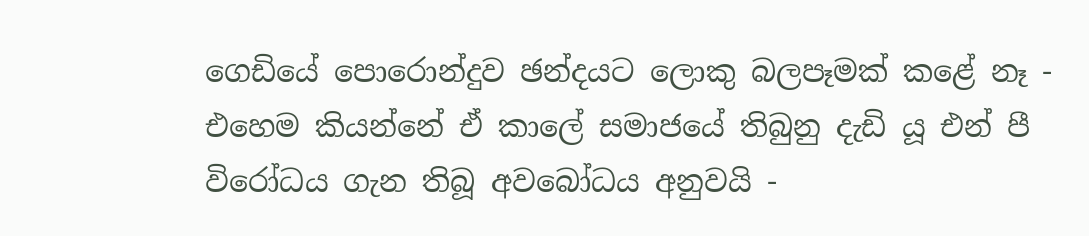ගෙඩියේ පොරොන්දුව ඡන්දයට ලොකු බලපෑමක් කළේ නෑ - එහෙම කියන්නේ ඒ කාලේ සමාජයේ තිබුනු දැඩි යූ එන් පී විරෝධය ගැන තිබූ අවබෝධය අනුවයි -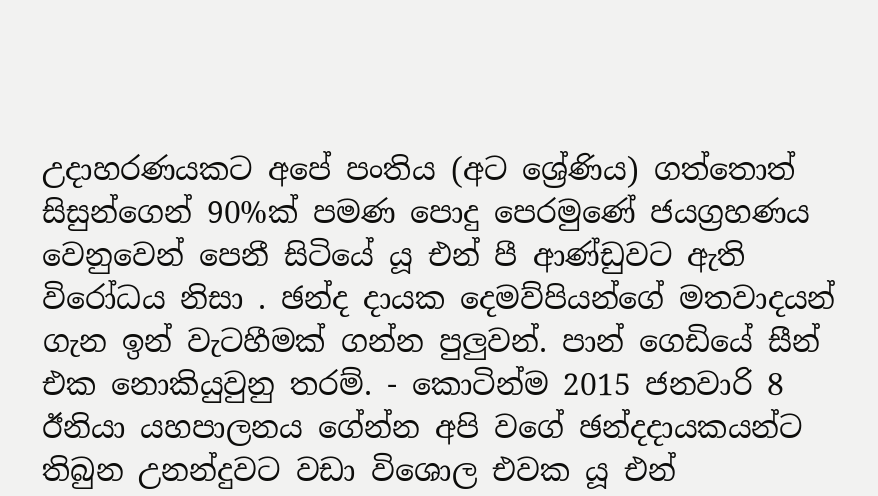උදාහරණයකට අපේ පංතිය (අට ශ්‍රේණිය) ගත්තොත් සිසුන්ගෙන් 90%ක් පමණ පොදු පෙරමුණේ ජයග්‍රහණය වෙනුවෙන් පෙනී සිටියේ යූ එන් පී ආණ්ඩුවට ඇති විරෝධය නිසා . ඡන්ද දායක දෙමව්පියන්ගේ මතවාදයන් ගැන ඉන් වැටහීමක් ගන්න පුලුවන්. පාන් ගෙඩියේ සීන් එක නොකියුවුනු තරම්. - කොටින්ම 2015 ජනවාරි 8 ඊනියා යහපාලනය ගේන්න අපි වගේ ඡන්දදායකයන්ට තිබුන උනන්දුවට වඩා විශොල එවක යූ එන්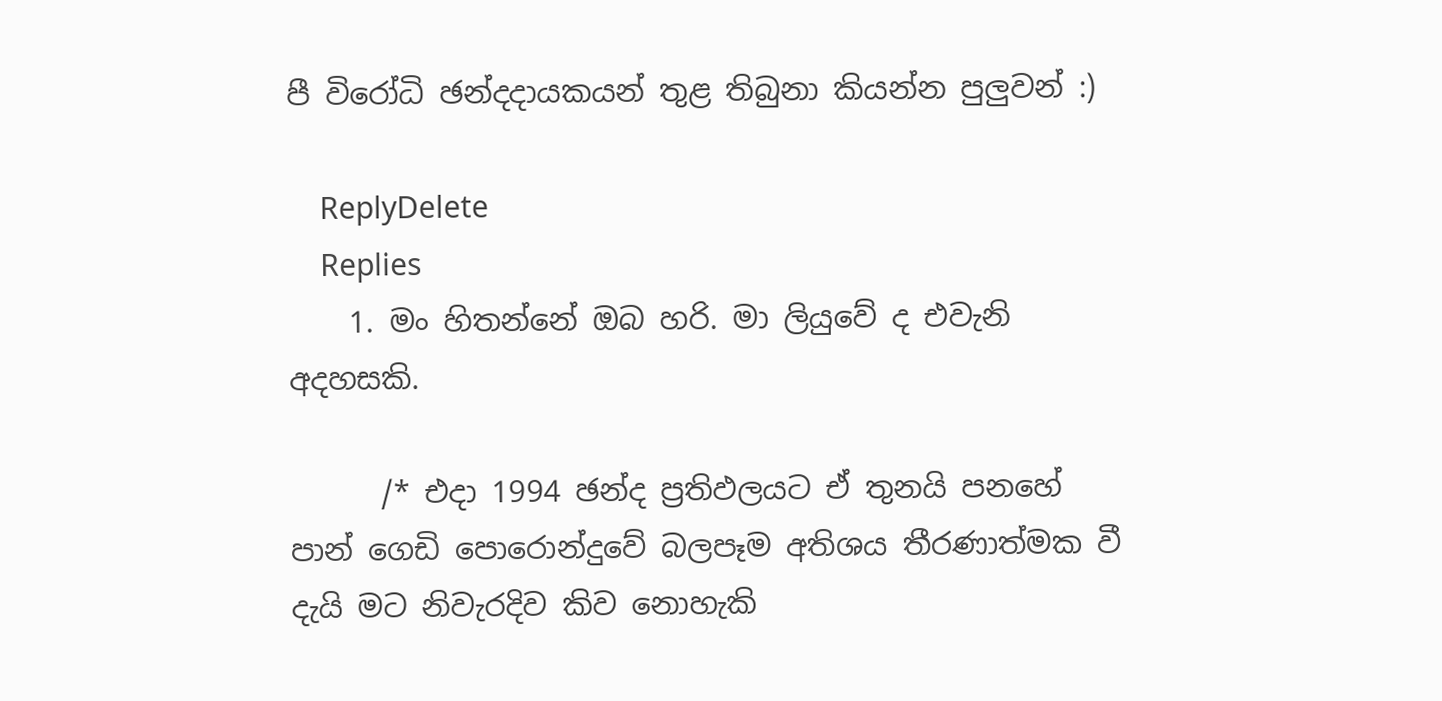පී විරෝධි ඡන්දදායකයන් තුළ තිබුනා කියන්න පුලුවන් :)

    ReplyDelete
    Replies
    1. මං හිතන්නේ ඔබ හරි. මා ලියුවේ ද එවැනි අදහසකි.

      /* එදා 1994 ඡන්ද ප්‍රතිඵලයට ඒ තුනයි පනහේ පාන් ගෙඩි පොරොන්දුවේ බලපෑම අතිශය තීරණාත්මක වී දැයි මට නිවැරදිව කිව නොහැකි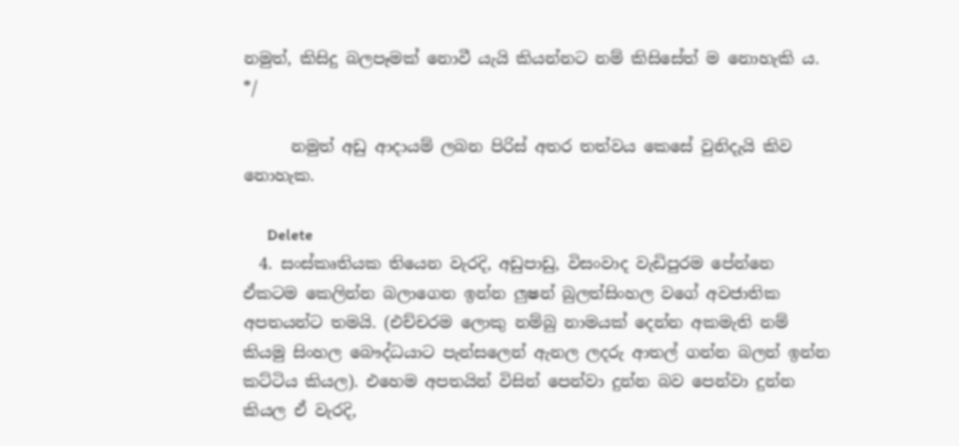නමුත්, කිසිදු බලපෑමක් නොවී යැයි කියන්නට නම් කිසිසේත් ම නොහැකි ය. */

      නමුත් අඩු ආදායම් ලබන පිරිස් අතර තත්වය කෙසේ වුනිදැයි කිව නොහැක.

      Delete
  4. සංස්කෘතියක තියෙන වැරදි, අඩුපාඩු, විසංවාද වැඩිපුරම පේන්නෙ ඒකටම කෙලින්න බලාගෙන ඉන්න ලුෂන් බුලත්සිංහල වගේ අවජාතික අපතයන්ට තමයි. (එච්චරම ලොකු නම්බු නාමයක් දෙන්න අකමැති නම් කියමු සිංහල බෞද්ධයාට පැන්සලෙන් ඇනල ලදරු ආතල් ගන්න බලන් ඉන්න කට්ටිය කියල). එහෙම අපතයින් විසින් පෙන්වා දුන්න බව පෙන්වා දුන්න කියල ඒ වැරදි,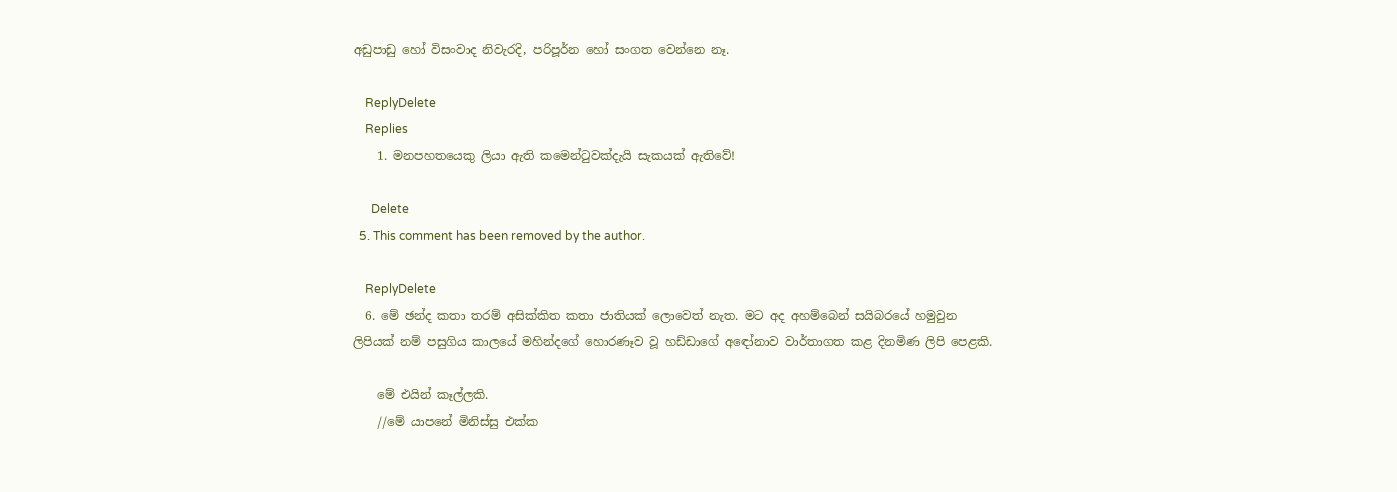අඩුපාඩු හෝ විසංවාද නිවැරදි, පරිපූර්න හෝ සංගත වෙන්නෙ නෑ.

    ReplyDelete
    Replies
    1. මනපහතයෙකු ලියා ඇති කමෙන්ටුවක්දැයි සැකයක් ඇතිවේ!

      Delete
  5. This comment has been removed by the author.

    ReplyDelete
  6. මේ ඡන්ද කතා තරම් අසික්කිත කතා ජාතියක් ලොවෙත් නැත. මට අද අහම්බෙන් සයිබරයේ හමුවුන ලිපියක් නම් පසුගිය කාලයේ මහින්දගේ හොරණෑව වූ හඩ්ඩාගේ අඳෝනාව වාර්තාගත කළ දිනමිණ ලිපි පෙළකි.

    මේ එයින් කෑල්ලකි.
    //මේ යාපනේ මිනිස්සු එක්ක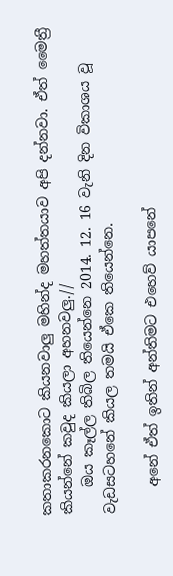කතාකරනකොට කියනවාලු මහින්ද මහත්තයාව අපි දන්නවා. ඒත් මෛත්‍රී කියන්නේ කවුද කියලා අහනවලු.//
    ඔය කෑල්ල තිබිල තියෙන්නෙ 2014. 12. 16 වැනි දින විකාශය වූ වැඩසටහනේ කියල තමයි ඒකෙ තියෙන්නෙ.

    අනේ ඒත් ඉතින් අන්තිමට එහෙව් යාපනේ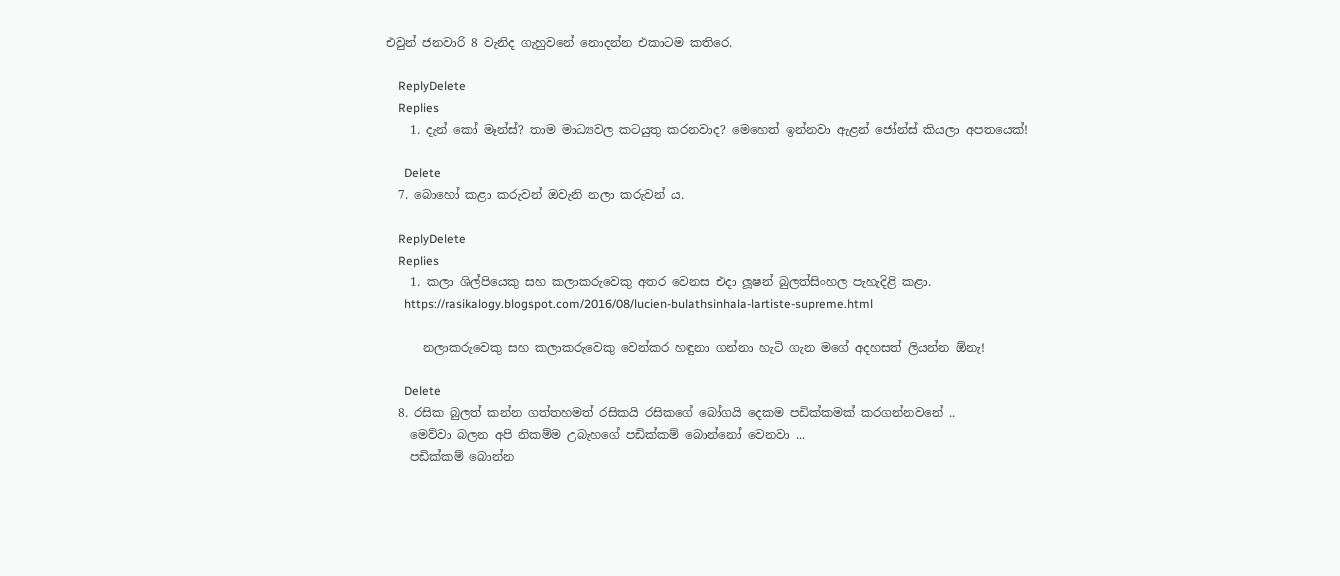එවුන් ජනවාරි 8 වැනිද ගැහුවනේ නොදන්න එකාටම කතිරෙ.

    ReplyDelete
    Replies
    1. දැන් කෝ මෑන්ස්? තාම මාධ්‍යවල කටයුතු කරනවාද? මෙහෙත් ඉන්නවා ඇළන් ජෝන්ස් කියලා අපතයෙක්!

      Delete
  7. බොහෝ කළා කරුවන් ඔවැනි නලා කරුවන් ය.

    ReplyDelete
    Replies
    1. කලා ශිල්පියෙකු සහ කලාකරුවෙකු අතර වෙනස එදා ලූෂන් බුලත්සිංහල පැහැදිළි කළා.
      https://rasikalogy.blogspot.com/2016/08/lucien-bulathsinhala-lartiste-supreme.html

      නලාකරුවෙකු සහ කලාකරුවෙකු වෙන්කර හඳුනා ගන්නා හැටි ගැන මගේ අදහසත් ලියන්න ඕනැ!

      Delete
  8. රසික බුලත් කන්න ගත්තහමත් රසිකයි රසිකගේ බෝගයි දෙකම පඩික්කමක් කරගන්නවනේ ..
    මෙව්වා බලන අපි නිකම්ම උබැහගේ පඩික්කම් බොන්නෝ වෙනවා ...
    පඩික්කම් බොන්න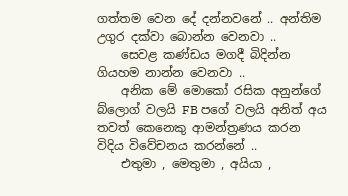ගත්තම වෙන දේ දන්නවනේ .. අන්තිම උගුර දක්වා බොන්න වෙනවා ..
    සෙවළ කණ්ඩය මගදී බිදින්න ගියහම නාන්න වෙනවා ..
    අනික මේ මොකෝ රසික අනුන්ගේ බ්ලොග් වලයි FB පගේ වලයි අනිත් අය තවත් කෙනෙකු ආමන්ත්‍රණය කරන විදිය විවේචනය කරන්නේ ..
    එතුමා , මෙතුමා , අයියා ,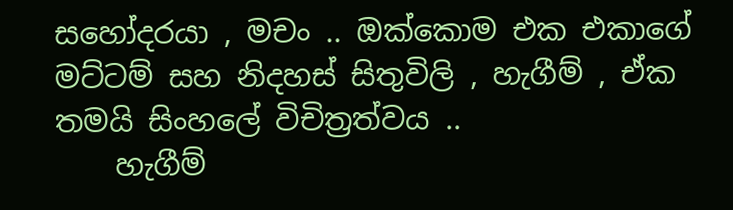සහෝදරයා , මචං .. ඔක්කොම එක එකාගේ මට්ටම් සහ නිදහස් සිතුවිලි , හැගීම් , ඒක තමයි සිංහලේ විචිත්‍රත්වය ..
    හැගීම්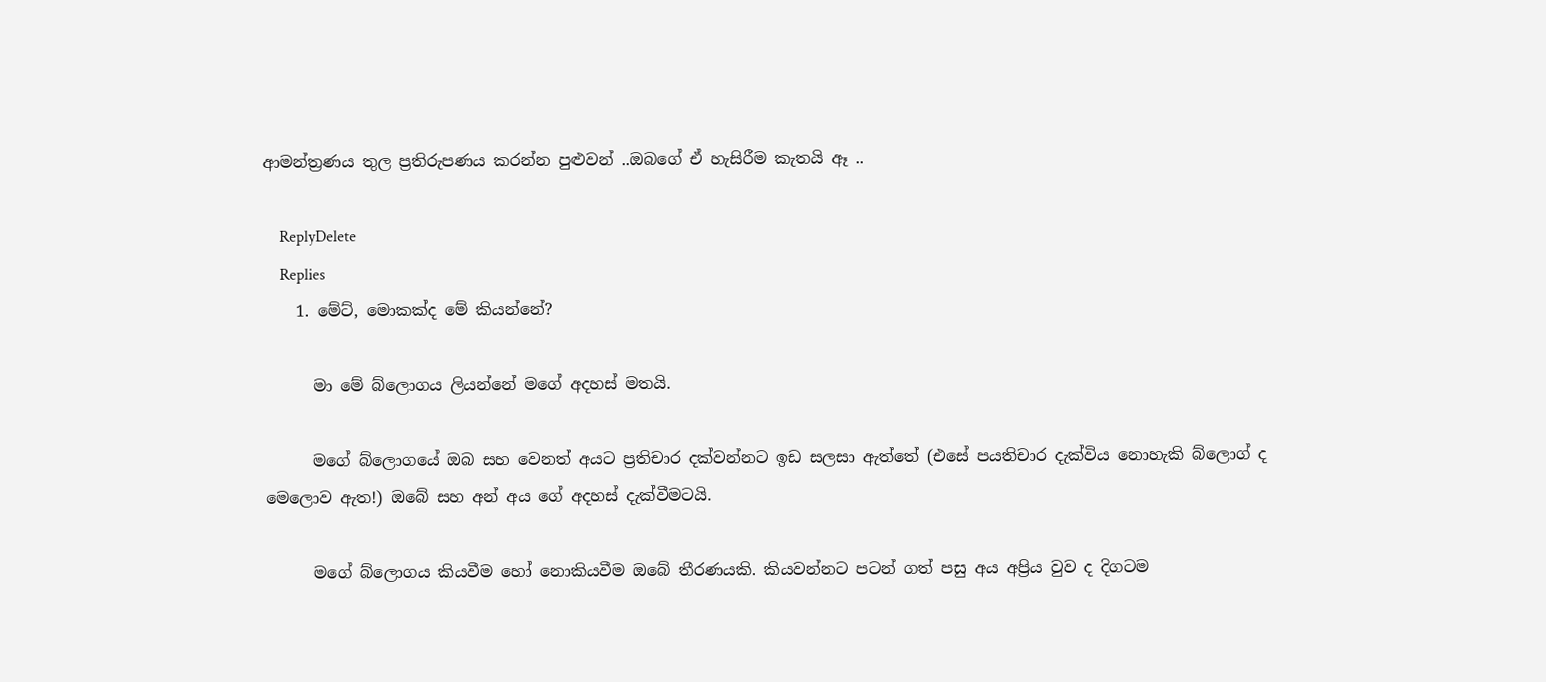ආමන්ත්‍රණය තුල ප්‍රතිරුපණය කරන්න පුළුවන් ..ඔබගේ ඒ හැසිරීම කැතයි ඈ ..

    ReplyDelete
    Replies
    1. මේට්, මොකක්ද මේ කියන්නේ?

      මා මේ බ්ලොගය ලියන්නේ මගේ අදහස් මතයි.

      මගේ බ්ලොගයේ ඔබ සහ වෙනත් අයට ප්‍රතිචාර දක්වන්නට ඉඩ සලසා ඇත්තේ (එසේ පයතිචාර දැක්විය නොහැකි බ්ලොග් ද මෙලොව ඇත!) ඔබේ සහ අන් අය ගේ අදහස් දැක්වීමටයි.

      මගේ බ්ලොගය කියවීම හෝ නොකියවීම ඔබේ තීරණයකි. කියවන්නට පටන් ගත් පසු අය අප්‍රිය වුව ද දිගටම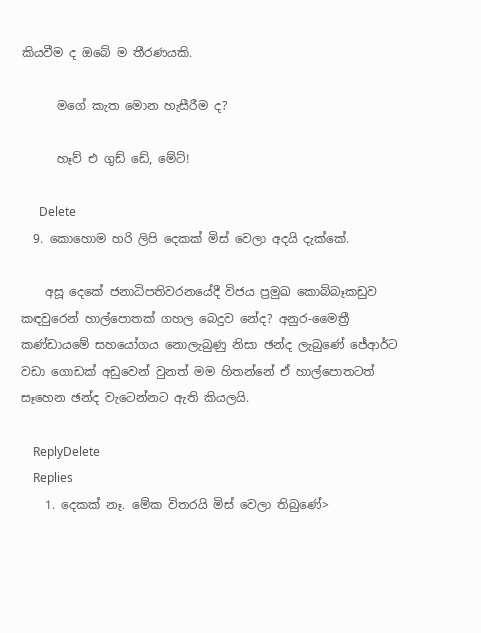කියවීම ද ඔබේ ම තීරණයකි.

      මගේ කැත මොන හැසීරීම ද?

      හෑව් එ ගුඩ් ඩේ, මේට්!

      Delete
  9. කොහොම හරි ලිපි දෙකක් මිස් වෙලා අදයි දැක්කේ.

    අසූ දෙකේ ජනාධිපතිවරනයේදී විජය ප්‍රමුඛ කොබ්බෑකඩුව කඳවුරෙන් හාල්පොතක් ගහල බෙදුව නේද? අනුර-මෛත්‍රී කණ්ඩායමේ සහයෝගය නොලැබුණු නිසා ඡන්ද ලැබුණේ ජේආර්ට වඩා ගොඩක් අඩුවෙන් වුනත් මම හිතන්නේ ඒ හාල්පොතටත් සෑහෙන ඡන්ද වැටෙන්නට ඇති කියලයි.

    ReplyDelete
    Replies
    1. දෙකක් නෑ. මේක විතරයි මිස් වෙලා තිබුණේ>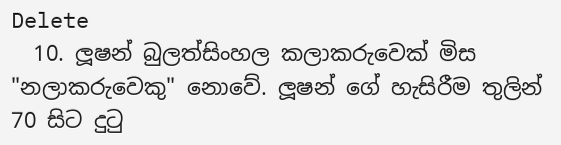Delete
  10. ලූෂන් බුලත්සිංහල කලාකරුවෙක් මිස "නලාකරුවෙකු" නොවේ. ලූෂන් ගේ හැසිරීම තුලින් 70 සිට දුටු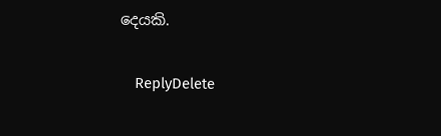දෙයකි.

    ReplyDelete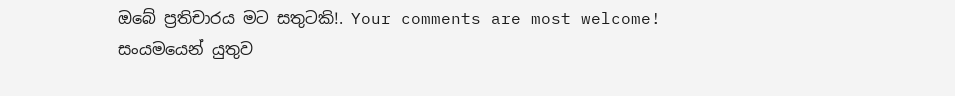ඔබේ ප්‍රතිචාරය මට සතුටකි!. Your comments are most welcome!
සංයමයෙන් යුතුව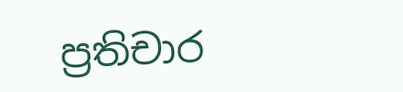ප්‍රතිචාර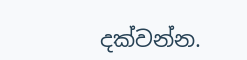දක්වන්න.